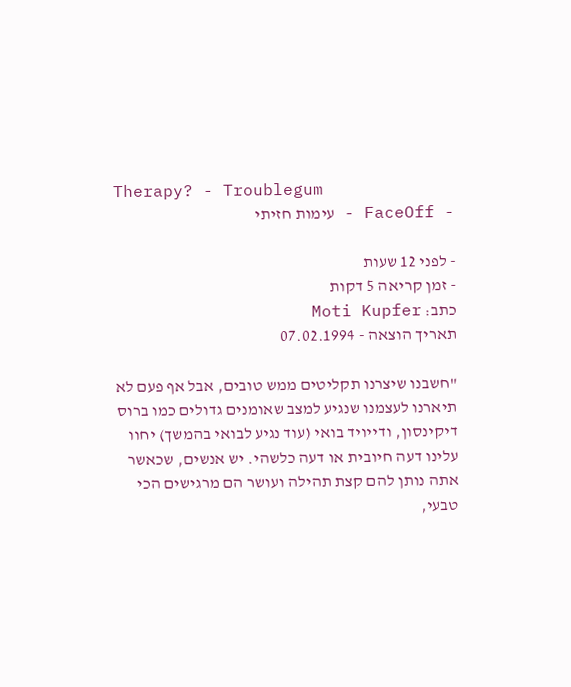Therapy? - Troublegum
- FaceOff - עימות חזיתי

- לפני 12 שעות
- זמן קריאה 5 דקות
כתב: Moti Kupfer
תאריך הוצאה - 07.02.1994

"חשבנו שיצרנו תקליטים ממש טובים, אבל אף פעם לא תיארנו לעצמנו שנגיע למצב שאומנים גדולים כמו ברוס דיקינסון, ודייויד בואי (עוד נגיע לבואי בהמשך) יחוו עלינו דעה חיובית או דעה כלשהי. יש אנשים, שכאשר אתה נותן להם קצת תהילה ועושר הם מרגישים הכי טבעי,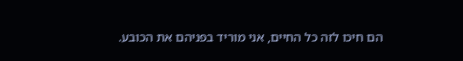הם חיכו לזה כל החיים, אני מוריד בפניהם את הכובע.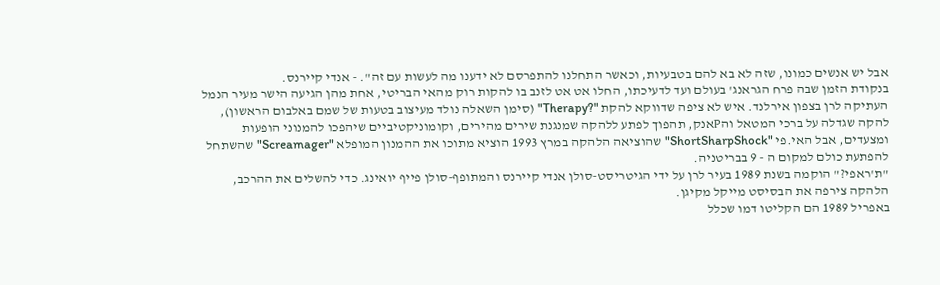אבל יש אנשים כמונו, שזה לא בא להם בטבעיות, וכאשר התחלנו להתפרסם לא ידענו מה לעשות עם זה". - אנדי קיירנס.
בנקודת הזמן שבה פרח הגראנג' בעולם ועד לדעיכתו, החלו אט אט לזנב בו להקות רוק מהאי הבריטי, אחת מהן הגיעה הישר מעיר הנמל העתיקה לרן בצפון אירלנד. איש לא ציפה שדווקא להקת "?Therapy" (סימן השאלה נולד מעיצוב בטעות של שמם באלבום הראשון), להקה שגדלה על ברכי המטאל והPאנק, תהפוך לפתע ללהקה שמנגנת שירים מהירים, וקומוניקטיביים שיהפכו להמנוני הופעות ומצעדים, אבל האי.פי "ShortSharpShock" שהוציאה הלהקה במרץ 1993 הוציא מתוכו את ההמנון המופלא "Screamager" שהשתחל להפתעת כולם למקום ה - 9 בבריטניה.
"ת'ראפי?" הוקמה בשנת 1989 בעיר לרן על ידי הגיטריסט-סולן אנדי קיירנס והמתופף-סולן פייף יואינג. כדי להשלים את ההרכב, הלהקה צירפה את הבסיסט מייקל מקיגן.
באפריל 1989 הם הקליטו דמו שכלל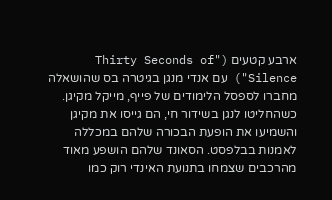ארבע קטעים ("Thirty Seconds of Silence") עם אנדי מנגן בגיטרה בס שהושאלה מחברו לספסל הלימודים של פייף, מייקל מקיגן. כשהחליטו לנגן בשידור חי, הם גייסו את מקיגן והשמיעו את הופעת הבכורה שלהם במכללה לאמנות בבלפסט. הסאונד שלהם הושפע מאוד מהרכבים שצמחו בתנועת האינדי רוק כמו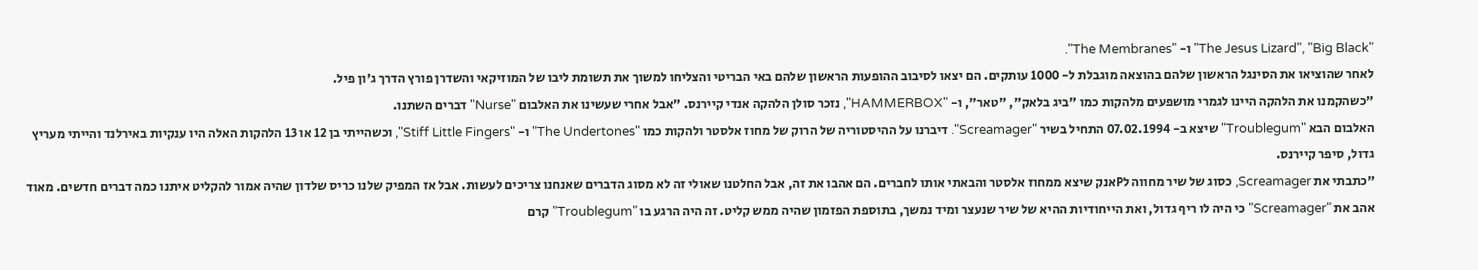"The Jesus Lizard", "Big Black" ו- "The Membranes".
לאחר שהוציאו את הסינגל הראשון שלהם בהוצאה מוגבלת ל- 1000 עותקים. הם יצאו לסיבוב ההופעות הראשון שלהם באי הבריטי והצליחו למשוך את תשומת ליבו של המוזיקאי והשדרן פורץ הדרך ג'ון פיל.
"כשהקמנו את הלהקה היינו לגמרי מושפעים מלהקות כמו "ביג בלאק", "טאר", ו- "HAMMERBOX", נזכר סולן הלהקה אנדי קיירנס. "אבל אחרי שעשינו את האלבום "Nurse" דברים השתנו.
האלבום הבא "Troublegum" שיצא ב- 07.02.1994 התחיל בשיר "Screamager". דיברנו על ההיסטוריה של הרוק של מחוז אלסטר ולהקות כמו "The Undertones" ו- "Stiff Little Fingers", וכשהייתי בן 12 או 13 הלהקות האלה היו ענקיות באירלנד והייתי מעריץ גדול, סיפר קיירנס.
"כתבתי את Screamager, כסוג של שיר מחווה לPאנק שיצא ממחוז אלסטר והבאתי אותו לחברים. הם אהבו את זה, אבל החלטנו שאולי זה לא מסוג הדברים שאנחנו צריכים לעשות. אבל אז המפיק שלנו כריס שלדון שהיה אמור להקליט איתנו כמה דברים חדשים. מאוד אהב את "Screamager" כי היה לו ריף גדול, ואת הייחודיות ההיא של שיר שנעצר ומיד נמשך, בתוספת הפזמון שהיה ממש קליט. זה היה הרגע בו "Troublegum" קרם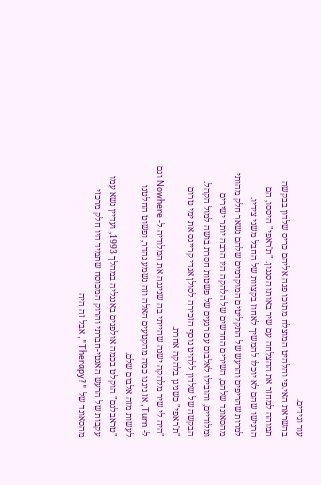עור וגידים.
בהשראת האי.פי והלהיט המוצלח מתוכו פנה אליהם כריס שלדון בבקשה תמוהה למחזר את ההצלחה עם שיר באותו הסגנון. "ת'ראפי" היססו, הם הרגישו שהם לא יוכלו להמשיך לאחוז בקצוות של החבל משני צידיו.
למרות שהריפים והרעש של התקליטים המוקדמים שלהם נשאר חלק מהותי מהסאונד שלהם, השירים החדשים של הלהקה היו הרבה יותר ישירים ומלודיים, והובילו לאלבום עם רגעים של פשטות חסרת בושה למול הקהל.
הבקשה של שלדון ללהיט נוסף הזכירה לסולן אנדי קריינס את ימי טרום "ת'ראפי" כשניגן בלהקה אחרת.
"היה לי שיר מלהקה ישנה שהייתי בה שניגנה את המלודיה ל- Nowhere וגם ל- Turn, אז ניגנו כמה מהקטעים האלה וזה נשמע נהדר, ופשוט החלטנו לעשות מזה אלבום שלם.
"טראבלגם" הוקלט בכמה אולפנים באנגליה במהלך 1993, ועדיין נשא עמו עקבות של הרעש האנטי-חברתי והרוק המכוסח שתמיד היו חלק מרכזי מהסאונד של "?Therapy", אבל זה היה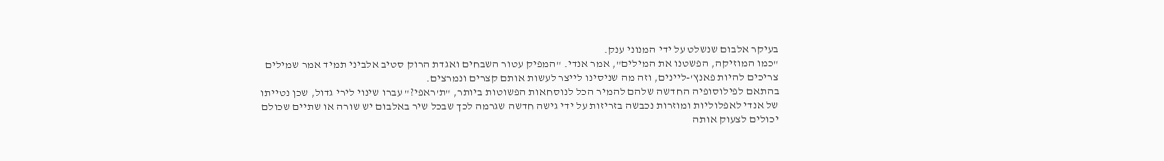בעיקר אלבום שנשלט על ידי המנוני ענק.
"כמו המוזיקה, הפשטנו את המילים", אמר אנדי. "המפיק עטור השבחים ואגדת הרוק סטיב אלביני תמיד אמר שמילים צריכים להיות פאנץ'-ליינים, וזה מה שניסינו לייצר לעשות אותם קצרים ונמרצים.
בהתאם לפילוסופיה החדשה שלהם להמיר הכל לנוסחאות הפשוטות ביותר, "ת'ראפי?" עברו שינוי לירי גדול, שכן נטייתו של אנדי לאפלוליות ומוזרות נכבשה בזריזות על ידי גישה חדשה שגרמה לכך שבכל שיר באלבום יש שורה או שתיים שכולם יכולים לצעוק אותה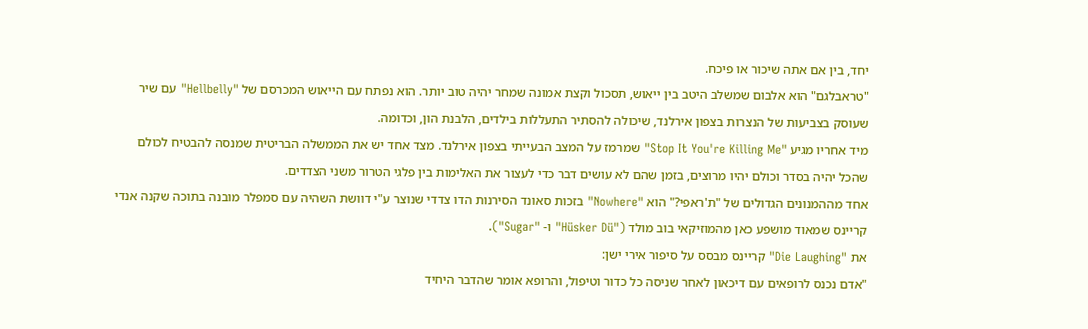יחד, בין אם אתה שיכור או פיכח.
"טראבלגם" הוא אלבום שמשלב היטב בין ייאוש, תסכול וקצת אמונה שמחר יהיה טוב יותר. הוא נפתח עם הייאוש המכרסם של "Hellbelly" עם שיר שעוסק בצביעות של הנצרות בצפון אירלנד, שיכולה להסתיר התעללות בילדים, הלבנת הון, וכדומה.
מיד אחריו מגיע "Stop It You're Killing Me" שמרמז על המצב הבעייתי בצפון אירלנד. מצד אחד יש את הממשלה הבריטית שמנסה להבטיח לכולם שהכל יהיה בסדר וכולם יהיו מרוצים, בזמן שהם לא עושים דבר כדי לעצור את האלימות בין פלגי הטרור משני הצדדים.
אחד מההמנונים הגדולים של "ת'ראפי?" הוא "Nowhere" בזכות סאונד הסירנות הדו צדדי שנוצר ע"י דוושת השהיה עם סמפלר מובנה בתוכה שקנה אנדי קריינס שמאוד מושפע כאן מהמוזיקאי בוב מולד ("Hüsker Dü" ו- "Sugar").
את "Die Laughing" קריינס מבסס על סיפור אירי ישן:
"אדם נכנס לרופאים עם דיכאון לאחר שניסה כל כדור וטיפול, והרופא אומר שהדבר היחיד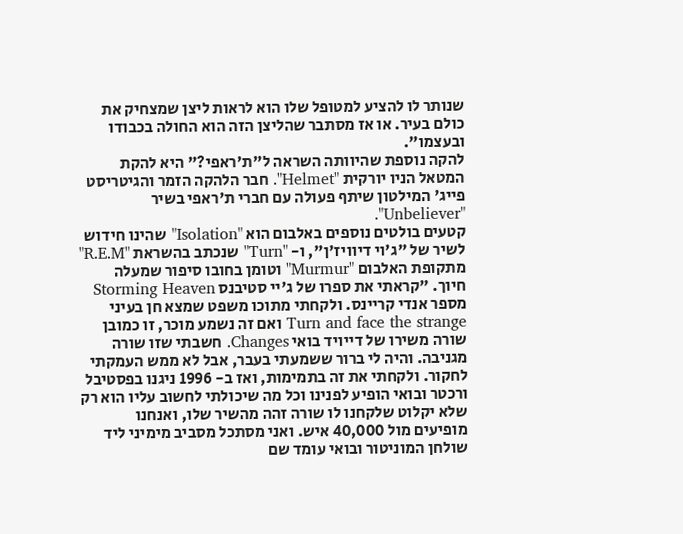שנותר לו להציע למטופל שלו הוא לראות ליצן שמצחיק את כולם בעיר. או אז מסתבר שהליצן הזה הוא החולה בכבודו ובעצמו".
להקה נוספת שהיוותה השראה ל"ת'ראפי?" היא להקת המטאל הניו יורקית "Helmet". חבר הלהקה הזמר והגיטריסט פייג' המילטון שיתף פעולה עם חברי ת'ראפי בשיר "Unbeliever".
קטעים בולטים נוספים באלבום הוא "Isolation" שהינו חידוש לשיר של "ג'וי דיוויז'ן", ו- "Turn" שנכתב בהשראת "R.E.M" מתקופת האלבום "Murmur" וטומן בחובו סיפור שמעלה חיוך. "קראתי את ספרו של ג'יי סטיבנס Storming Heaven מספר אנדי קריינס. ולקחתי מתוכו משפט שמצא חן בעיני Turn and face the strange ואם זה נשמע מוכר, זו כמובן שורה משירו של דייויד בואי Changes. חשבתי שזו שורה מגניבה. והיה לי ברור ששמעתי בעבר, אבל לא ממש העמקתי לחקור. ולקחתי את זה בתמימות, ואז ב- 1996 ניגנו בפסטיבל ורכטר ובואי הופיע לפנינו וכל מה שיכולתי לחשוב עליו הוא רק שלא יקלוט שלקחנו לו שורה זהה מהשיר שלו, ואנחנו מופיעים מול 40,000 איש. ואני מסתכל מסביב מימיני ליד שולחן המוניטור ובואי עומד שם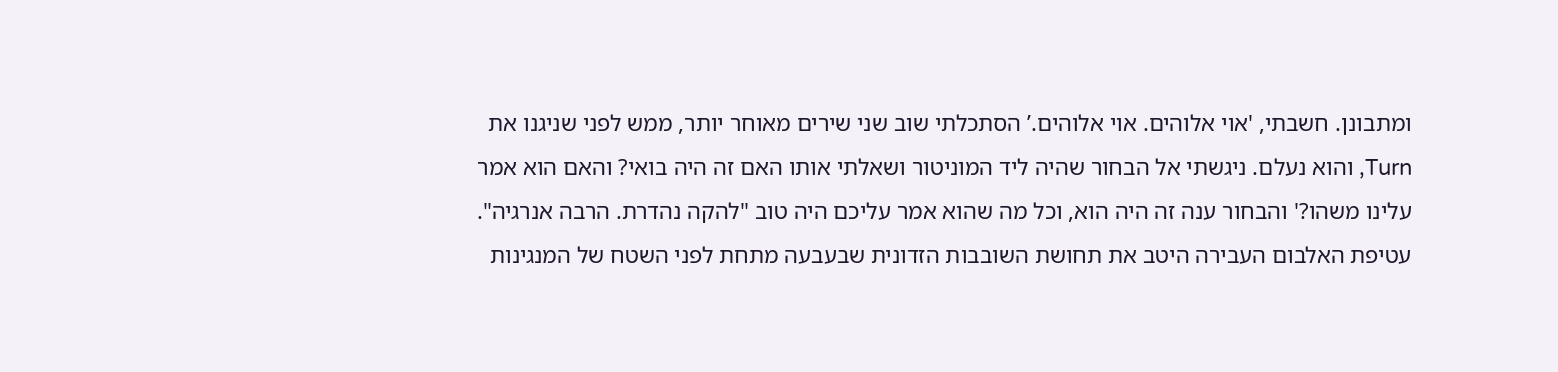ומתבונן. חשבתי, 'אוי אלוהים. אוי אלוהים.’ הסתכלתי שוב שני שירים מאוחר יותר, ממש לפני שניגנו את Turn, והוא נעלם. ניגשתי אל הבחור שהיה ליד המוניטור ושאלתי אותו האם זה היה בואי? והאם הוא אמר עלינו משהו?' והבחור ענה זה היה הוא, וכל מה שהוא אמר עליכם היה טוב "להקה נהדרת. הרבה אנרגיה".
עטיפת האלבום העבירה היטב את תחושת השובבות הזדונית שבעבעה מתחת לפני השטח של המנגינות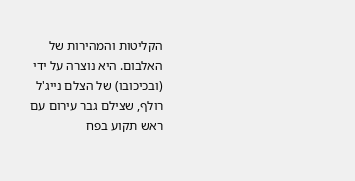הקליטות והמהירות של האלבום. היא נוצרה על ידי (ובכיכובו) של הצלם נייג'ל רולף, שצילם גבר עירום עם ראש תקוע בפח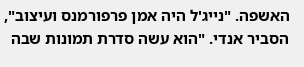האשפה. "נייג'ל היה אמן פרפורמנס ועיצוב", הסביר אנדי. "הוא עשה סדרת תמונות שבה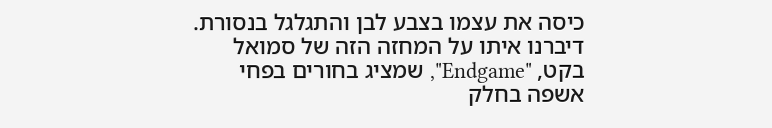כיסה את עצמו בצבע לבן והתגלגל בנסורת. דיברנו איתו על המחזה הזה של סמואל בקט, "Endgame", שמציג בחורים בפחי אשפה בחלק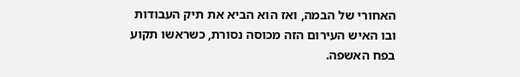האחורי של הבמה, ואז הוא הביא את תיק העבודות ובו האיש העירום הזה מכוסה נסורת, כשראשו תקוע בפח האשפה.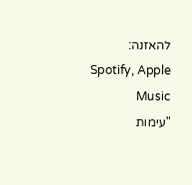להאזנה: Spotify, Apple Music
"עימות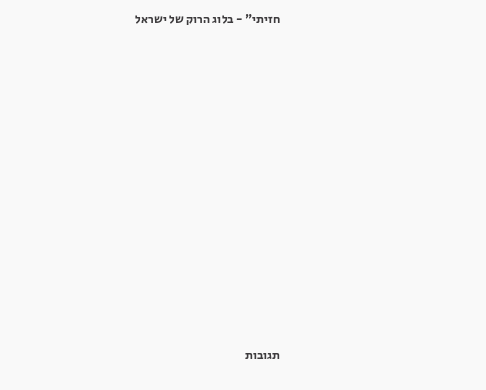חזיתי" - בלוג הרוק של ישראל













תגובות